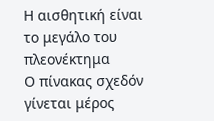Η αισθητική είναι το μεγάλο του πλεονέκτημα
Ο πίνακας σχεδόν γίνεται μέρος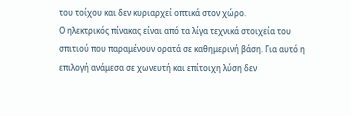του τοίχου και δεν κυριαρχεί οπτικά στον χώρο.
Ο ηλεκτρικός πίνακας είναι από τα λίγα τεχνικά στοιχεία του σπιτιού που παραμένουν ορατά σε καθημερινή βάση. Για αυτό η επιλογή ανάμεσα σε χωνευτή και επίτοιχη λύση δεν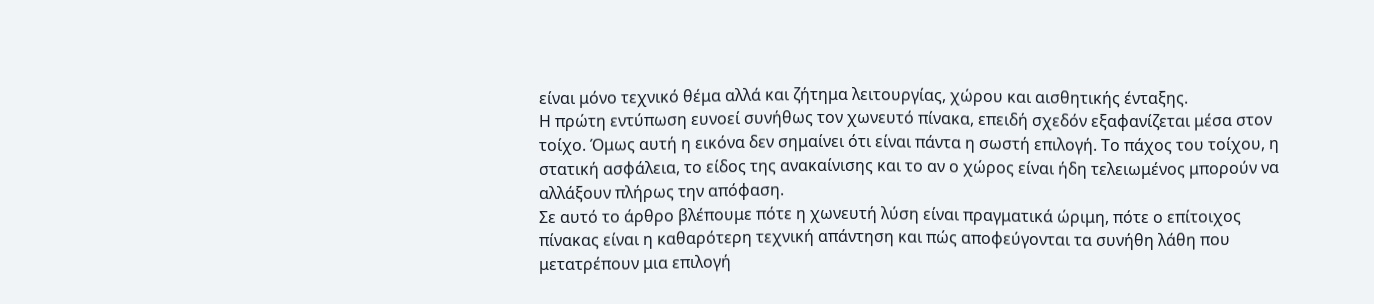είναι μόνο τεχνικό θέμα αλλά και ζήτημα λειτουργίας, χώρου και αισθητικής ένταξης.
Η πρώτη εντύπωση ευνοεί συνήθως τον χωνευτό πίνακα, επειδή σχεδόν εξαφανίζεται μέσα στον τοίχο. Όμως αυτή η εικόνα δεν σημαίνει ότι είναι πάντα η σωστή επιλογή. Το πάχος του τοίχου, η στατική ασφάλεια, το είδος της ανακαίνισης και το αν ο χώρος είναι ήδη τελειωμένος μπορούν να αλλάξουν πλήρως την απόφαση.
Σε αυτό το άρθρο βλέπουμε πότε η χωνευτή λύση είναι πραγματικά ώριμη, πότε ο επίτοιχος πίνακας είναι η καθαρότερη τεχνική απάντηση και πώς αποφεύγονται τα συνήθη λάθη που μετατρέπουν μια επιλογή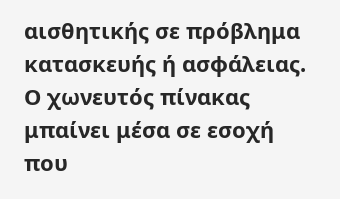αισθητικής σε πρόβλημα κατασκευής ή ασφάλειας.
Ο χωνευτός πίνακας μπαίνει μέσα σε εσοχή που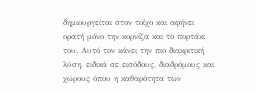δημιουργείται στον τοίχο και αφήνει ορατή μόνο την κορνίζα και το πορτάκι του. Αυτό τον κάνει την πιο διακριτική λύση, ειδικά σε εισόδους, διαδρόμους και χώρους όπου η καθαρότητα των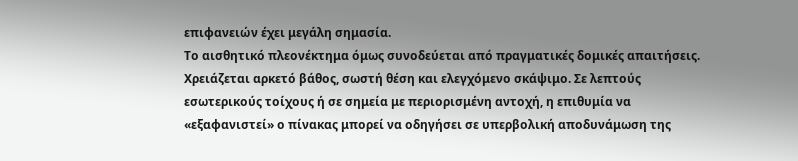επιφανειών έχει μεγάλη σημασία.
Το αισθητικό πλεονέκτημα όμως συνοδεύεται από πραγματικές δομικές απαιτήσεις. Χρειάζεται αρκετό βάθος, σωστή θέση και ελεγχόμενο σκάψιμο. Σε λεπτούς εσωτερικούς τοίχους ή σε σημεία με περιορισμένη αντοχή, η επιθυμία να «εξαφανιστεί» ο πίνακας μπορεί να οδηγήσει σε υπερβολική αποδυνάμωση της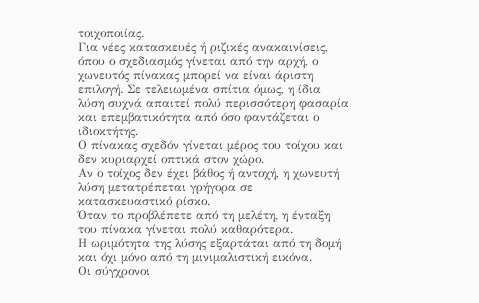τοιχοποιίας.
Για νέες κατασκευές ή ριζικές ανακαινίσεις, όπου ο σχεδιασμός γίνεται από την αρχή, ο χωνευτός πίνακας μπορεί να είναι άριστη επιλογή. Σε τελειωμένα σπίτια όμως, η ίδια λύση συχνά απαιτεί πολύ περισσότερη φασαρία και επεμβατικότητα από όσο φαντάζεται ο ιδιοκτήτης.
Ο πίνακας σχεδόν γίνεται μέρος του τοίχου και δεν κυριαρχεί οπτικά στον χώρο.
Αν ο τοίχος δεν έχει βάθος ή αντοχή, η χωνευτή λύση μετατρέπεται γρήγορα σε κατασκευαστικό ρίσκο.
Όταν το προβλέπετε από τη μελέτη, η ένταξη του πίνακα γίνεται πολύ καθαρότερα.
Η ωριμότητα της λύσης εξαρτάται από τη δομή και όχι μόνο από τη μινιμαλιστική εικόνα.
Οι σύγχρονοι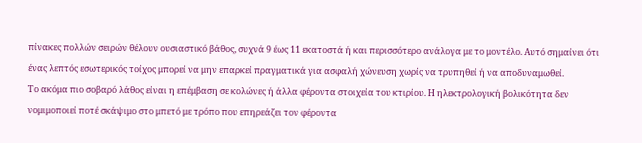πίνακες πολλών σειρών θέλουν ουσιαστικό βάθος, συχνά 9 έως 11 εκατοστά ή και περισσότερο ανάλογα με το μοντέλο. Αυτό σημαίνει ότι ένας λεπτός εσωτερικός τοίχος μπορεί να μην επαρκεί πραγματικά για ασφαλή χώνευση χωρίς να τρυπηθεί ή να αποδυναμωθεί.
Το ακόμα πιο σοβαρό λάθος είναι η επέμβαση σε κολώνες ή άλλα φέροντα στοιχεία του κτιρίου. Η ηλεκτρολογική βολικότητα δεν νομιμοποιεί ποτέ σκάψιμο στο μπετό με τρόπο που επηρεάζει τον φέροντα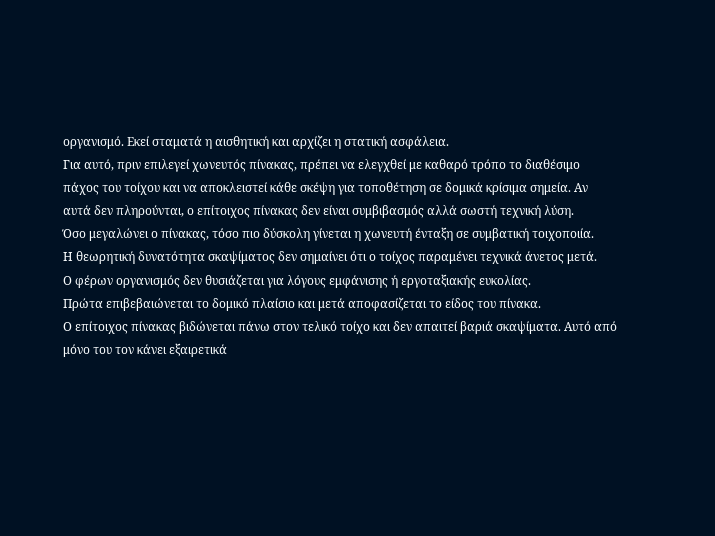οργανισμό. Εκεί σταματά η αισθητική και αρχίζει η στατική ασφάλεια.
Για αυτό, πριν επιλεγεί χωνευτός πίνακας, πρέπει να ελεγχθεί με καθαρό τρόπο το διαθέσιμο πάχος του τοίχου και να αποκλειστεί κάθε σκέψη για τοποθέτηση σε δομικά κρίσιμα σημεία. Αν αυτά δεν πληρούνται, ο επίτοιχος πίνακας δεν είναι συμβιβασμός αλλά σωστή τεχνική λύση.
Όσο μεγαλώνει ο πίνακας, τόσο πιο δύσκολη γίνεται η χωνευτή ένταξη σε συμβατική τοιχοποιία.
Η θεωρητική δυνατότητα σκαψίματος δεν σημαίνει ότι ο τοίχος παραμένει τεχνικά άνετος μετά.
Ο φέρων οργανισμός δεν θυσιάζεται για λόγους εμφάνισης ή εργοταξιακής ευκολίας.
Πρώτα επιβεβαιώνεται το δομικό πλαίσιο και μετά αποφασίζεται το είδος του πίνακα.
Ο επίτοιχος πίνακας βιδώνεται πάνω στον τελικό τοίχο και δεν απαιτεί βαριά σκαψίματα. Αυτό από μόνο του τον κάνει εξαιρετικά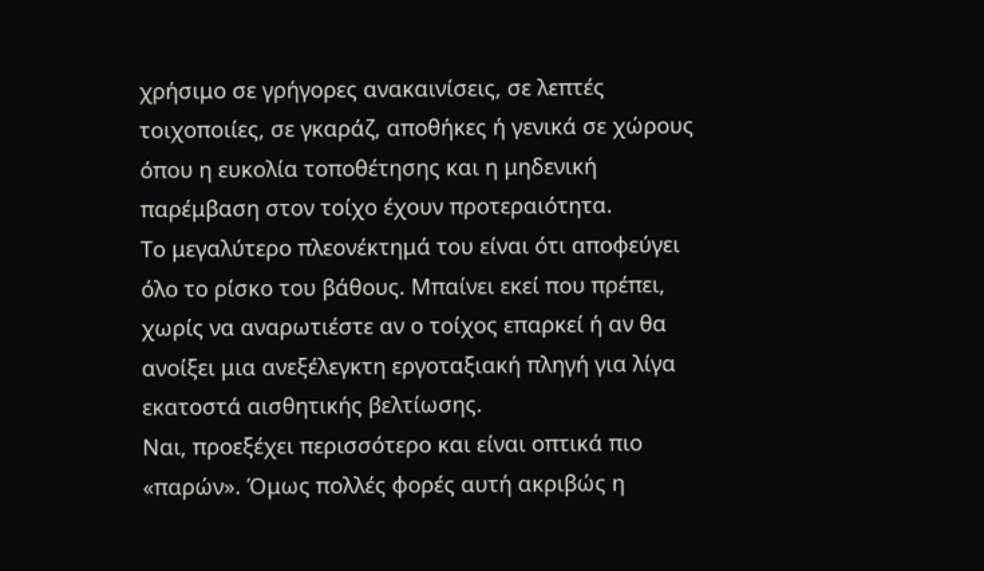χρήσιμο σε γρήγορες ανακαινίσεις, σε λεπτές τοιχοποιίες, σε γκαράζ, αποθήκες ή γενικά σε χώρους όπου η ευκολία τοποθέτησης και η μηδενική παρέμβαση στον τοίχο έχουν προτεραιότητα.
Το μεγαλύτερο πλεονέκτημά του είναι ότι αποφεύγει όλο το ρίσκο του βάθους. Μπαίνει εκεί που πρέπει, χωρίς να αναρωτιέστε αν ο τοίχος επαρκεί ή αν θα ανοίξει μια ανεξέλεγκτη εργοταξιακή πληγή για λίγα εκατοστά αισθητικής βελτίωσης.
Ναι, προεξέχει περισσότερο και είναι οπτικά πιο «παρών». Όμως πολλές φορές αυτή ακριβώς η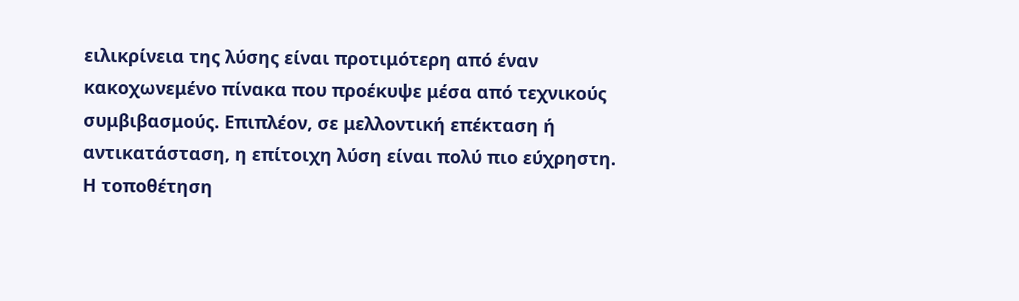ειλικρίνεια της λύσης είναι προτιμότερη από έναν κακοχωνεμένο πίνακα που προέκυψε μέσα από τεχνικούς συμβιβασμούς. Επιπλέον, σε μελλοντική επέκταση ή αντικατάσταση, η επίτοιχη λύση είναι πολύ πιο εύχρηστη.
Η τοποθέτηση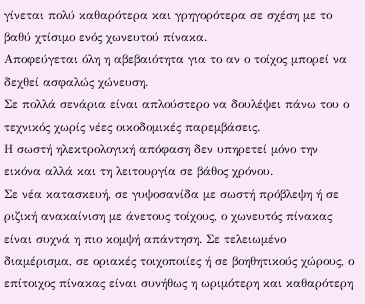γίνεται πολύ καθαρότερα και γρηγορότερα σε σχέση με το βαθύ χτίσιμο ενός χωνευτού πίνακα.
Αποφεύγεται όλη η αβεβαιότητα για το αν ο τοίχος μπορεί να δεχθεί ασφαλώς χώνευση.
Σε πολλά σενάρια είναι απλούστερο να δουλέψει πάνω του ο τεχνικός χωρίς νέες οικοδομικές παρεμβάσεις.
Η σωστή ηλεκτρολογική απόφαση δεν υπηρετεί μόνο την εικόνα αλλά και τη λειτουργία σε βάθος χρόνου.
Σε νέα κατασκευή, σε γυψοσανίδα με σωστή πρόβλεψη ή σε ριζική ανακαίνιση με άνετους τοίχους, ο χωνευτός πίνακας είναι συχνά η πιο κομψή απάντηση. Σε τελειωμένο διαμέρισμα, σε οριακές τοιχοποιίες ή σε βοηθητικούς χώρους, ο επίτοιχος πίνακας είναι συνήθως η ωριμότερη και καθαρότερη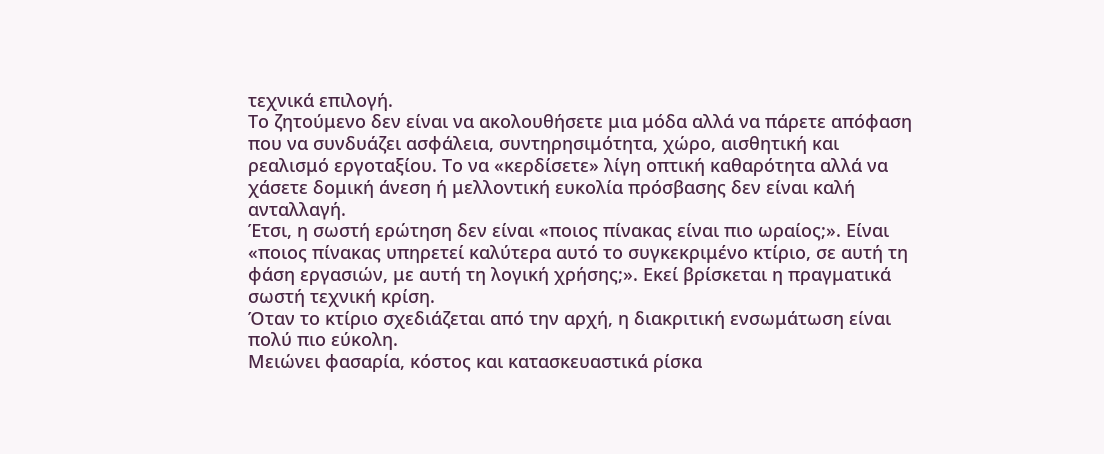τεχνικά επιλογή.
Το ζητούμενο δεν είναι να ακολουθήσετε μια μόδα αλλά να πάρετε απόφαση που να συνδυάζει ασφάλεια, συντηρησιμότητα, χώρο, αισθητική και ρεαλισμό εργοταξίου. Το να «κερδίσετε» λίγη οπτική καθαρότητα αλλά να χάσετε δομική άνεση ή μελλοντική ευκολία πρόσβασης δεν είναι καλή ανταλλαγή.
Έτσι, η σωστή ερώτηση δεν είναι «ποιος πίνακας είναι πιο ωραίος;». Είναι «ποιος πίνακας υπηρετεί καλύτερα αυτό το συγκεκριμένο κτίριο, σε αυτή τη φάση εργασιών, με αυτή τη λογική χρήσης;». Εκεί βρίσκεται η πραγματικά σωστή τεχνική κρίση.
Όταν το κτίριο σχεδιάζεται από την αρχή, η διακριτική ενσωμάτωση είναι πολύ πιο εύκολη.
Μειώνει φασαρία, κόστος και κατασκευαστικά ρίσκα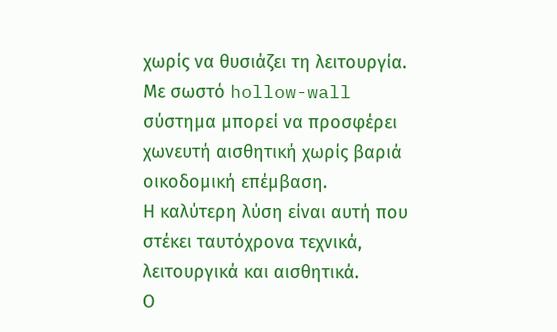χωρίς να θυσιάζει τη λειτουργία.
Με σωστό hollow-wall σύστημα μπορεί να προσφέρει χωνευτή αισθητική χωρίς βαριά οικοδομική επέμβαση.
Η καλύτερη λύση είναι αυτή που στέκει ταυτόχρονα τεχνικά, λειτουργικά και αισθητικά.
Ο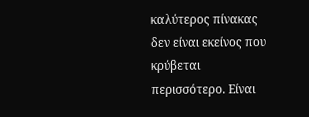καλύτερος πίνακας δεν είναι εκείνος που κρύβεται περισσότερο. Είναι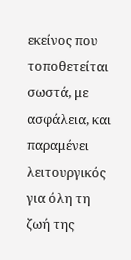εκείνος που τοποθετείται σωστά, με ασφάλεια, και παραμένει λειτουργικός για όλη τη ζωή της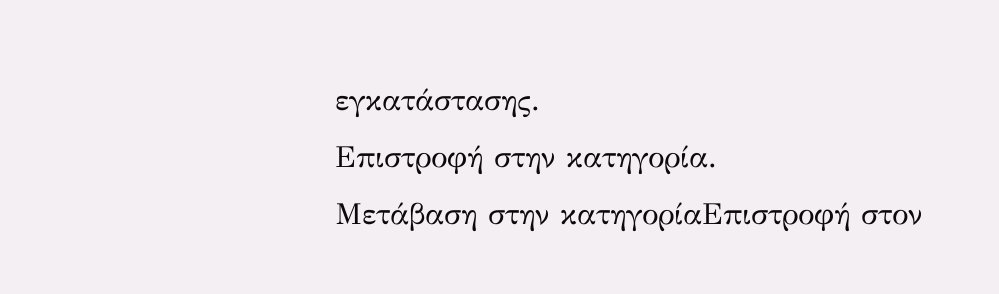εγκατάστασης.
Επιστροφή στην κατηγορία.
Μετάβαση στην κατηγορίαΕπιστροφή στον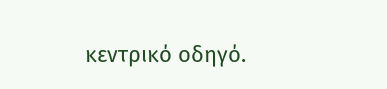κεντρικό οδηγό.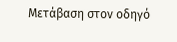Μετάβαση στον οδηγό